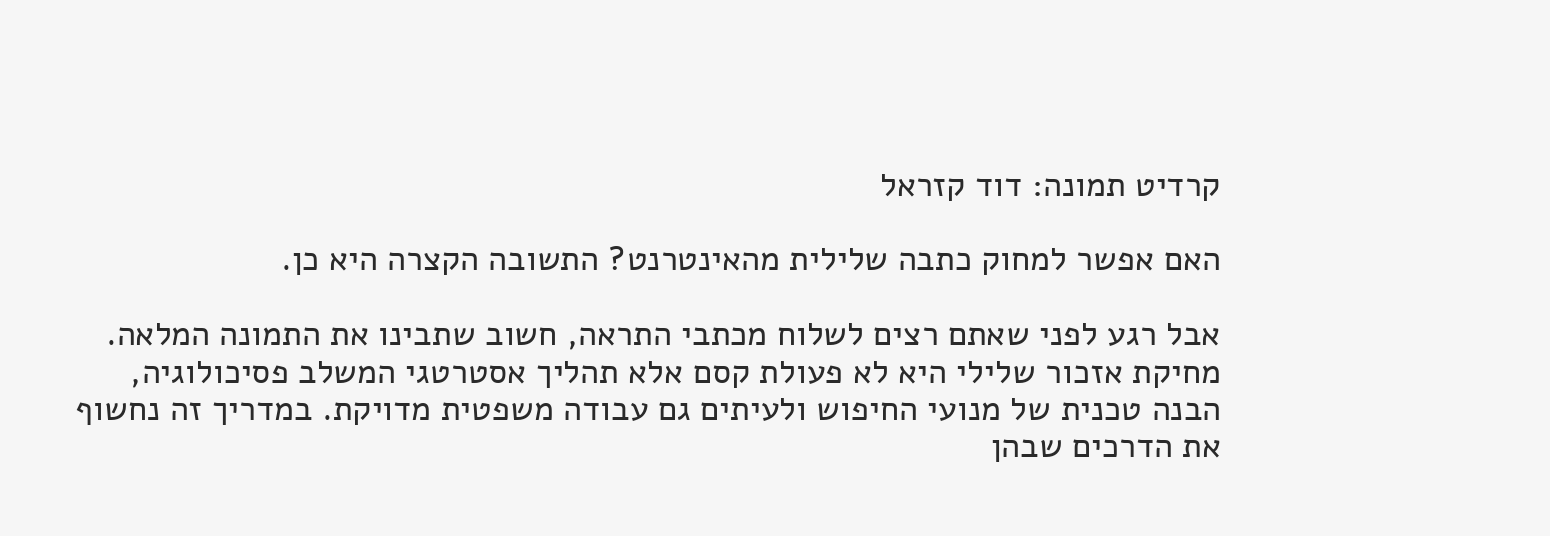קרדיט תמונה: דוד קזראל

האם אפשר למחוק כתבה שלילית מהאינטרנט? התשובה הקצרה היא כן.

אבל רגע לפני שאתם רצים לשלוח מכתבי התראה, חשוב שתבינו את התמונה המלאה. מחיקת אזכור שלילי היא לא פעולת קסם אלא תהליך אסטרטגי המשלב פסיכולוגיה, הבנה טכנית של מנועי החיפוש ולעיתים גם עבודה משפטית מדויקת. במדריך זה נחשוף את הדרכים שבהן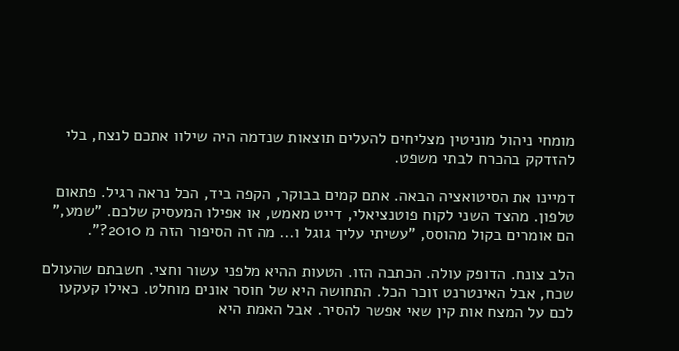מומחי ניהול מוניטין מצליחים להעלים תוצאות שנדמה היה שילוו אתכם לנצח, בלי להזדקק בהכרח לבתי משפט.

דמיינו את הסיטואציה הבאה. אתם קמים בבוקר, הקפה ביד, הכל נראה רגיל. פתאום טלפון. מהצד השני לקוח פוטנציאלי, דייט מאמש, או אפילו המעסיק שלכם. "שמע," הם אומרים בקול מהוסס, "עשיתי עליך גוגל ו... מה זה הסיפור הזה מ 2010?".

הלב צונח. הדופק עולה. הכתבה הזו. הטעות ההיא מלפני עשור וחצי. חשבתם שהעולם שכח, אבל האינטרנט זוכר הכל. התחושה היא של חוסר אונים מוחלט. כאילו קעקעו לכם על המצח אות קין שאי אפשר להסיר. אבל האמת היא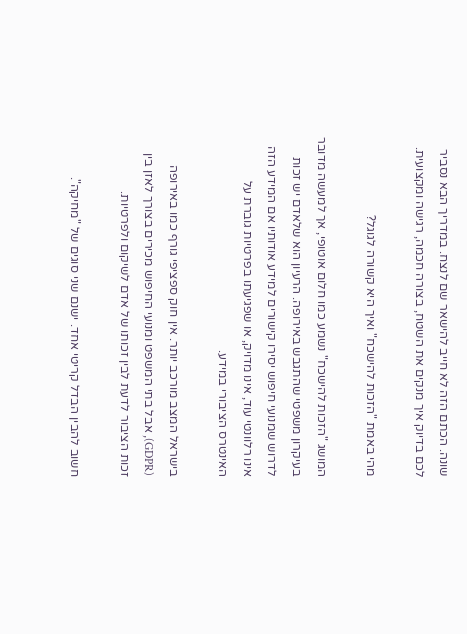שונה. הכתם הזה לא חייב להישאר שם לנצח. במדריך הבא נסביר לכם בדיוק איך מנקים את השטח, בצורה חכמה, רגישה ומקצועית.

מהי באמת "הזכות להישכח" ואיך היא קשורה לגוגל?

המושג "הזכות להישכח" נשמע כמו חלום אוטופי, אך למעשה מדובר בעיקרון משפטי שהתגבש באירופה. הרעיון הוא שלאדם יש זכות לדרוש שמנועי חיפוש יסירו קישורים למידע אודותיו אם המידע הזה אינו רלוונטי עוד, אינו מדויק, או שפגיעתו בפרטיות גוברת על האינטרס הציבורי במידע.

בישראל המצב מורכב יותר. אין חוק ספציפי גורף כמו באירופה (GDPR), אבל בתי המשפט ומנועי החיפוש מכירים בצורך לאזן בין זכות הציבור לדעת לבין זכותו של אדם לשיקום ולפרטיות.

חשוב להבין הבדל קריטי אחד. ישנם שני סוגים של "מחיקה".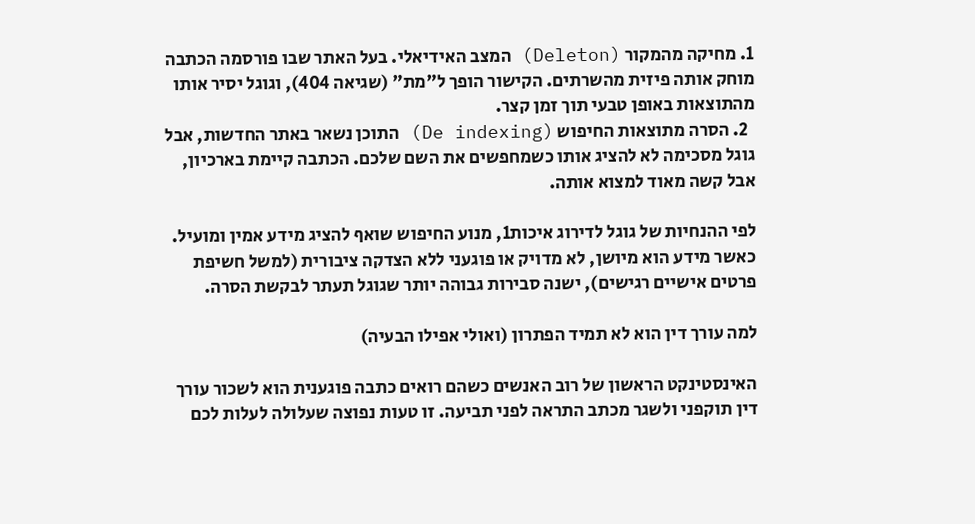1. מחיקה מהמקור (Deleton) המצב האידיאלי. בעל האתר שבו פורסמה הכתבה מוחק אותה פיזית מהשרתים. הקישור הופך ל"מת" (שגיאה 404), וגוגל יסיר אותו מהתוצאות באופן טבעי תוך זמן קצר.
  2. הסרה מתוצאות החיפוש (De indexing) התוכן נשאר באתר החדשות, אבל גוגל מסכימה לא להציג אותו כשמחפשים את השם שלכם. הכתבה קיימת בארכיון, אבל קשה מאוד למצוא אותה.

לפי ההנחיות של גוגל לדירוג איכות1, מנוע החיפוש שואף להציג מידע אמין ומועיל. כאשר מידע הוא מיושן, לא מדויק או פוגעני ללא הצדקה ציבורית (למשל חשיפת פרטים אישיים רגישים), ישנה סבירות גבוהה יותר שגוגל תעתר לבקשת הסרה.

למה עורך דין הוא לא תמיד הפתרון (ואולי אפילו הבעיה)

האינסטינקט הראשון של רוב האנשים כשהם רואים כתבה פוגענית הוא לשכור עורך דין תוקפני ולשגר מכתב התראה לפני תביעה. זו טעות נפוצה שעלולה לעלות לכם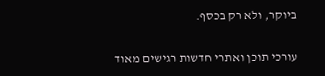ביוקר, ולא רק בכסף.

עורכי תוכן ואתרי חדשות רגישים מאוד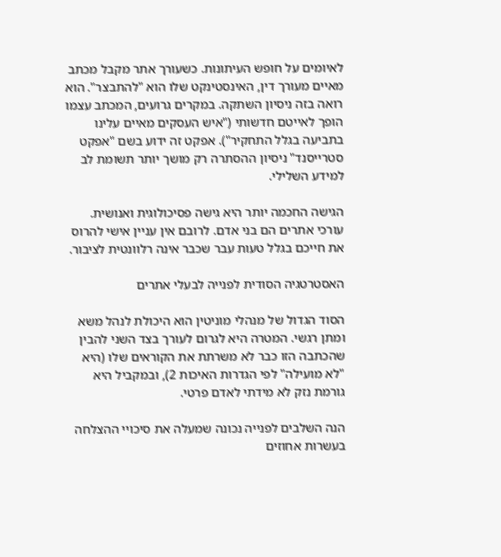לאיומים על חופש העיתונות. כשעורך אתר מקבל מכתב מאיים מעורך דין, האינסטינקט שלו הוא "להתבצר". הוא רואה בזה ניסיון השתקה. במקרים גרועים, המכתב עצמו הופך לאייטם חדשותי ("איש העסקים מאיים עלינו בתביעה בגלל התחקיר"). אפקט זה ידוע בשם "אפקט סטרייסנד" ניסיון ההסתרה רק מושך יותר תשומת לב למידע השלילי.

הגישה החכמה יותר היא גישה פסיכולוגית ואנושית. עורכי אתרים הם בני אדם. לרובם אין עניין אישי להרוס את חייכם בגלל טעות עבר שכבר אינה רלוונטית לציבור.

האסטרטגיה הסודית לפנייה לבעלי אתרים

הסוד הגדול של מנהלי מוניטין הוא היכולת לנהל משא ומתן רגשי. המטרה היא לגרום לעורך בצד השני להבין שהכתבה הזו כבר לא משרתת את הקוראים שלו (היא "לא מועילה" לפי הגדרות האיכות 2), ובמקביל היא גורמת נזק לא מידתי לאדם פרטי.

הנה השלבים לפנייה נכונה שמעלה את סיכויי ההצלחה בעשרות אחוזים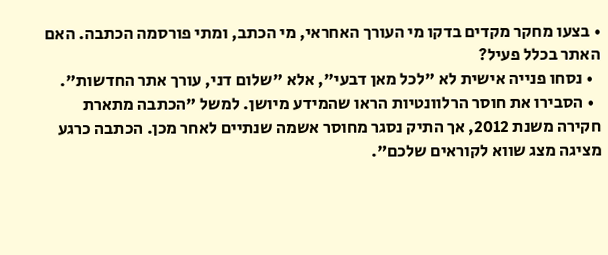• בצעו מחקר מקדים בדקו מי העורך האחראי, מי הכתב, ומתי פורסמה הכתבה. האם האתר בכלל פעיל?
  • נסחו פנייה אישית לא "לכל מאן דבעי", אלא "שלום דני, עורך אתר החדשות".
  • הסבירו את חוסר הרלוונטיות הראו שהמידע מיושן. למשל "הכתבה מתארת חקירה משנת 2012, אך התיק נסגר מחוסר אשמה שנתיים לאחר מכן. הכתבה כרגע מציגה מצג שווא לקוראים שלכם".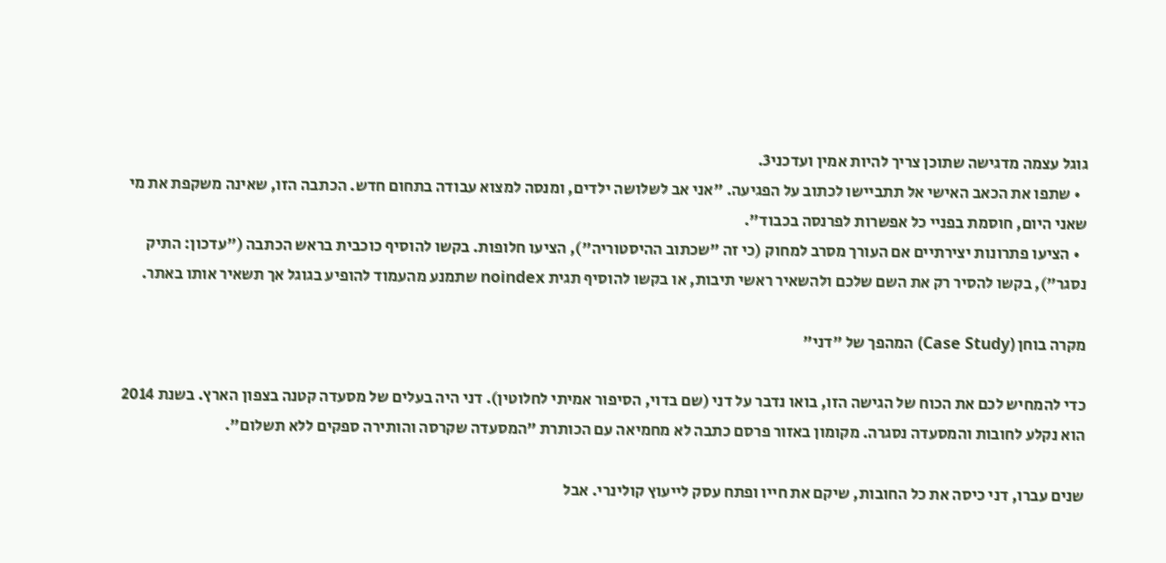גוגל עצמה מדגישה שתוכן צריך להיות אמין ועדכני3.
  • שתפו את הכאב האישי אל תתביישו לכתוב על הפגיעה. "אני אב לשלושה ילדים, ומנסה למצוא עבודה בתחום חדש. הכתבה הזו, שאינה משקפת את מי שאני היום, חוסמת בפניי כל אפשרות לפרנסה בכבוד".
  • הציעו פתרונות יצירתיים אם העורך מסרב למחוק (כי זה "שכתוב ההיסטוריה"), הציעו חלופות. בקשו להוסיף כוכבית בראש הכתבה ("עדכון: התיק נסגר"), בקשו להסיר רק את השם שלכם ולהשאיר ראשי תיבות, או בקשו להוסיף תגית noindex שתמנע מהעמוד להופיע בגוגל אך תשאיר אותו באתר.

מקרה בוחן (Case Study) המהפך של "דני"

כדי להמחיש לכם את הכוח של הגישה הזו, בואו נדבר על דני (שם בדוי, הסיפור אמיתי לחלוטין). דני היה בעלים של מסעדה קטנה בצפון הארץ. בשנת 2014 הוא נקלע לחובות והמסעדה נסגרה. מקומון באזור פרסם כתבה לא מחמיאה עם הכותרת "המסעדה שקרסה והותירה ספקים ללא תשלום".

שנים עברו, דני כיסה את כל החובות, שיקם את חייו ופתח עסק לייעוץ קולינרי. אבל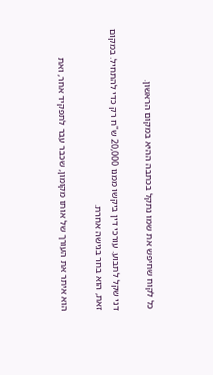כל לקוח שחיפש את שמו נתקל בכתבה ההיא במקום הראשון.

דני שקל לתבוע. עורכי דין ביקשו ממנו 20,000 ש"ח רק כדי להתחיל. במקום זאת, הוא בחר בגישה אחרת.

הוא איתר את העורך של אותו מקומון, שכבר עבר לתפקיד אחר, ואת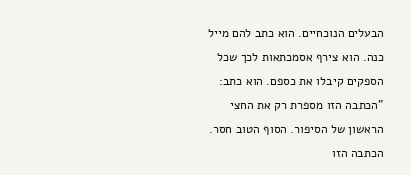הבעלים הנוכחיים. הוא כתב להם מייל כנה. הוא צירף אסמכתאות לכך שכל הספקים קיבלו את כספם. הוא כתב: "הכתבה הזו מספרת רק את החצי הראשון של הסיפור. הסוף הטוב חסר. הכתבה הזו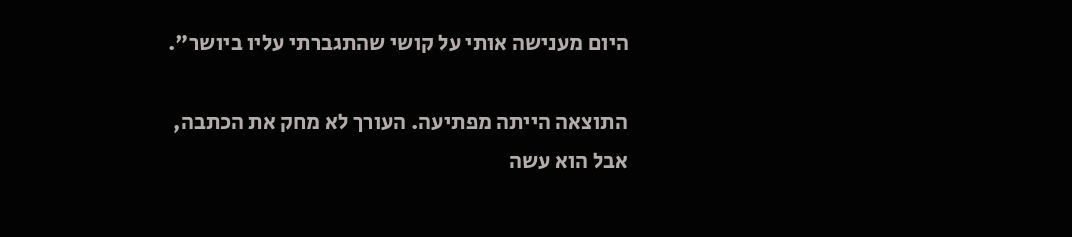היום מענישה אותי על קושי שהתגברתי עליו ביושר".

התוצאה הייתה מפתיעה. העורך לא מחק את הכתבה, אבל הוא עשה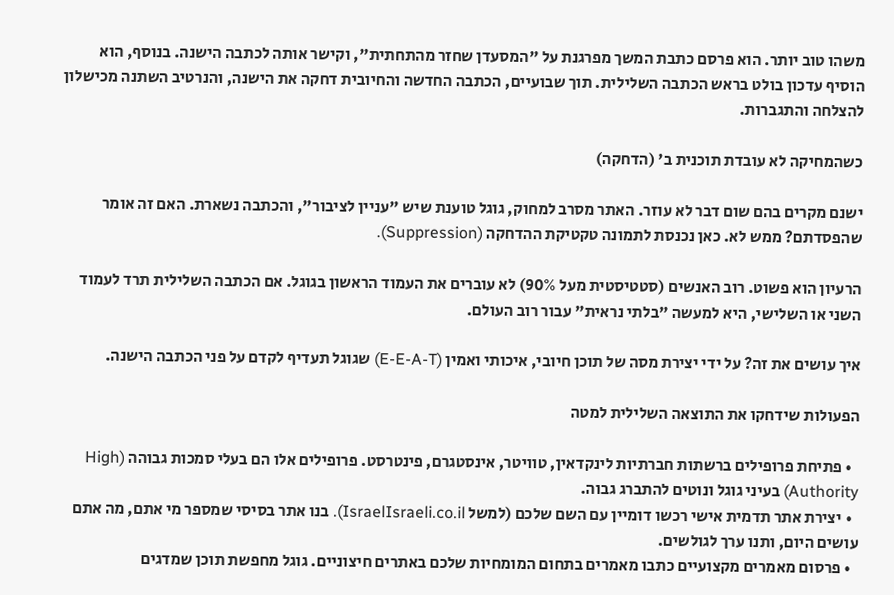משהו טוב יותר. הוא פרסם כתבת המשך מפרגנת על "המסעדן שחזר מהתחתית", וקישר אותה לכתבה הישנה. בנוסף, הוא הוסיף עדכון בולט בראש הכתבה השלילית. תוך שבועיים, הכתבה החדשה והחיובית דחקה את הישנה, והנרטיב השתנה מכישלון להצלחה והתגברות.

כשהמחיקה לא עובדת תוכנית ב' (הדחקה)

ישנם מקרים בהם שום דבר לא עוזר. האתר מסרב למחוק, גוגל טוענת שיש "עניין לציבור", והכתבה נשארת. האם זה אומר שהפסדתם? ממש לא. כאן נכנסת לתמונה טקטיקת ההדחקה (Suppression).

הרעיון הוא פשוט. רוב האנשים (סטטיסטית מעל 90%) לא עוברים את העמוד הראשון בגוגל. אם הכתבה השלילית תרד לעמוד השני או השלישי, היא למעשה "בלתי נראית" עבור רוב העולם.

איך עושים את זה? על ידי יצירת מסה של תוכן חיובי, איכותי ואמין (E-E-A-T) שגוגל תעדיף לקדם על פני הכתבה הישנה.

הפעולות שידחקו את התוצאה השלילית למטה

  • פתיחת פרופילים ברשתות חברתיות לינקדאין, טוויטר, אינסטגרם, פינטרסט. פרופילים אלו הם בעלי סמכות גבוהה (High Authority) בעיני גוגל ונוטים להתברג גבוה.
  • יצירת אתר תדמית אישי רכשו דומיין עם השם שלכם (למשל IsraelIsraeli.co.il). בנו אתר בסיסי שמספר מי אתם, מה אתם עושים היום, ותנו ערך לגולשים.
  • פרסום מאמרים מקצועיים כתבו מאמרים בתחום המומחיות שלכם באתרים חיצוניים. גוגל מחפשת תוכן שמדגים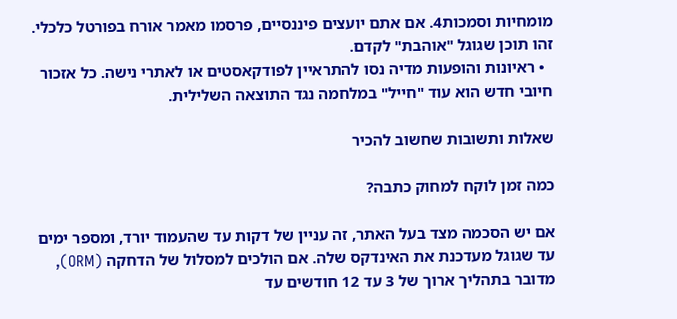מומחיות וסמכות4. אם אתם יועצים פיננסיים, פרסמו מאמר אורח בפורטל כלכלי. זהו תוכן שגוגל "אוהבת" לקדם.
  • ראיונות והופעות מדיה נסו להתראיין לפודקאסטים או לאתרי נישה. כל אזכור חיובי חדש הוא עוד "חייל" במלחמה נגד התוצאה השלילית.

שאלות ותשובות שחשוב להכיר

כמה זמן לוקח למחוק כתבה?

אם יש הסכמה מצד בעל האתר, זה עניין של דקות עד שהעמוד יורד, ומספר ימים עד שגוגל מעדכנת את האינדקס שלה. אם הולכים למסלול של הדחקה (ORM), מדובר בתהליך ארוך של 3 עד 12 חודשים עד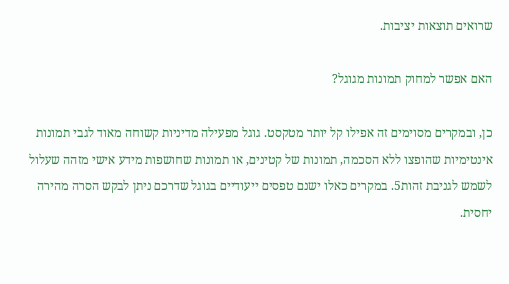שרואים תוצאות יציבות.

האם אפשר למחוק תמונות מגוגל?

כן, ובמקרים מסוימים זה אפילו קל יותר מטקסט. גוגל מפעילה מדיניות קשוחה מאוד לגבי תמונות אינטימיות שהופצו ללא הסכמה, תמונות של קטינים, או תמונות שחושפות מידע אישי מזהה שעלול לשמש לגניבת זהות5. במקרים כאלו ישנם טפסים ייעודיים בגוגל שדרכם ניתן לבקש הסרה מהירה יחסית.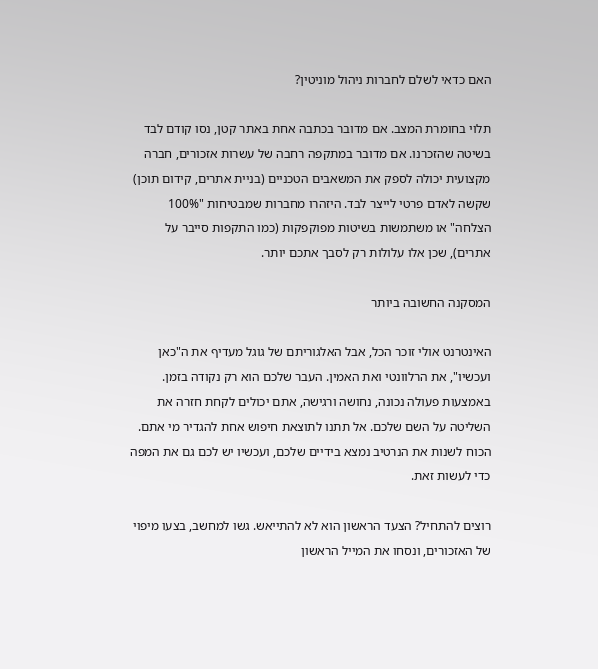האם כדאי לשלם לחברות ניהול מוניטין?

תלוי בחומרת המצב. אם מדובר בכתבה אחת באתר קטן, נסו קודם לבד בשיטה שהזכרנו. אם מדובר במתקפה רחבה של עשרות אזכורים, חברה מקצועית יכולה לספק את המשאבים הטכניים (בניית אתרים, קידום תוכן) שקשה לאדם פרטי לייצר לבד. היזהרו מחברות שמבטיחות "100% הצלחה" או משתמשות בשיטות מפוקפקות (כמו התקפות סייבר על אתרים), שכן אלו עלולות רק לסבך אתכם יותר.

המסקנה החשובה ביותר

האינטרנט אולי זוכר הכל, אבל האלגוריתם של גוגל מעדיף את ה"כאן ועכשיו", את הרלוונטי ואת האמין. העבר שלכם הוא רק נקודה בזמן. באמצעות פעולה נכונה, נחושה ורגישה, אתם יכולים לקחת חזרה את השליטה על השם שלכם. אל תתנו לתוצאת חיפוש אחת להגדיר מי אתם. הכוח לשנות את הנרטיב נמצא בידיים שלכם, ועכשיו יש לכם גם את המפה כדי לעשות זאת.

רוצים להתחיל? הצעד הראשון הוא לא להתייאש. גשו למחשב, בצעו מיפוי של האזכורים, ונסחו את המייל הראשון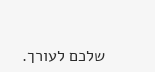שלכם לעורך.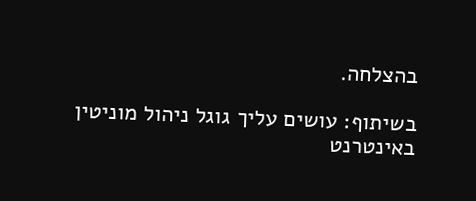בהצלחה.

בשיתוף: עושים עליך גוגל ניהול מוניטין באינטרנט